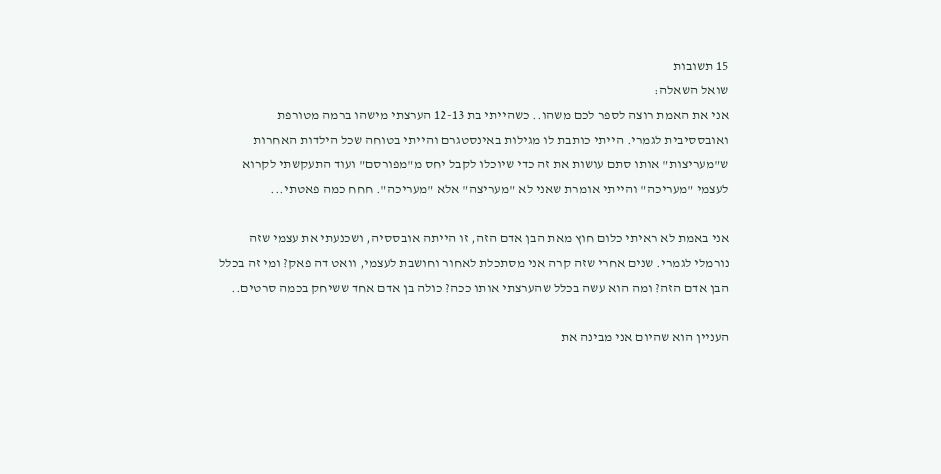15 תשובות
שואל השאלה:
אני את האמת רוצה לספר לכם משהו.. כשהייתי בת 12-13 הערצתי מישהו ברמה מטורפת ואובססיבית לגמרי. הייתי כותבת לו מגילות באינסטגרם והייתי בטוחה שכל הילדות האחרות ש"מעריצות" אותו סתם עושות את זה כדי שיוכלו לקבל יחס מ"מפורסם" ועוד התעקשתי לקרוא לעצמי "מעריכה" והייתי אומרת שאני לא "מעריצה" אלא "מעריכה". חחח כמה פאטתי...

אני באמת לא ראיתי כלום חוץ מאת הבן אדם הזה, זו הייתה אובססיה, ושכנעתי את עצמי שזה נורמלי לגמרי. שנים אחרי שזה קרה אני מסתכלת לאחור וחושבת לעצמי, וואט דה פאק? ומי זה בכלל הבן אדם הזה? ומה הוא עשה בכלל שהערצתי אותו ככה? כולה בן אדם אחד ששיחק בכמה סרטים..

העניין הוא שהיום אני מבינה את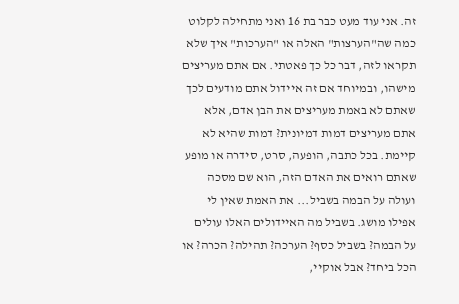זה. אני עוד מעט כבר בת 16 ואני מתחילה לקלוט כמה שה"הערצות" האלה או "הערכות" איך שלא תקראו לזה, דבר כל כך פאטתי. אם אתם מעריצים מישהו, ובמיוחד אם זה איידול אתם מודעים לכך שאתם לא באמת מעריצים את הבן אדם, אלא אתם מעריצים דמות דמיונית? דמות שהיא לא קיימת. בכל כתבה, הופעה, סרט, סידרה או מופע שאתם רואים את האדם הזה, הוא שם מסכה ועולה על הבמה בשביל... את האמת שאין לי אפילו מושג. בשביל מה האיידולים האלו עולים על הבמה? בשביל כסף? הערכה? תהילה? הכרה? או הכל ביחד? אבל אוקיי,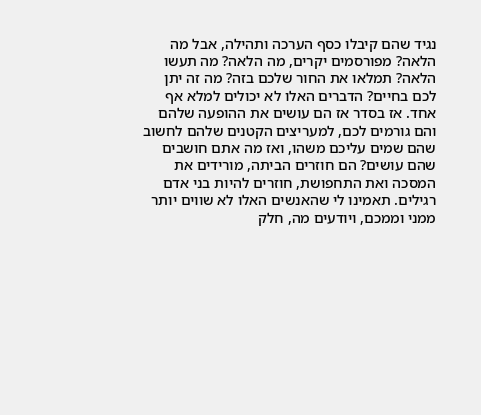נגיד שהם קיבלו כסף הערכה ותהילה, אבל מה הלאה? מפורסמים יקרים, מה הלאה? מה תעשו הלאה? תמלאו את החור שלכם בזה? מה זה יתן לכם בחיים? הדברים האלו לא יכולים למלא אף אחד. אז בסדר אז הם עושים את ההופעה שלהם והם גורמים לכם, למעריצים הקטנים שלהם לחשוב שהם שמים עליכם משהו, ואז מה אתם חושבים שהם עושים? הם חוזרים הביתה, מורידים את המסכה ואת התחפושת, חוזרים להיות בני אדם רגילים. תאמינו לי שהאנשים האלו לא שווים יותר ממני וממכם, ויודעים מה, חלק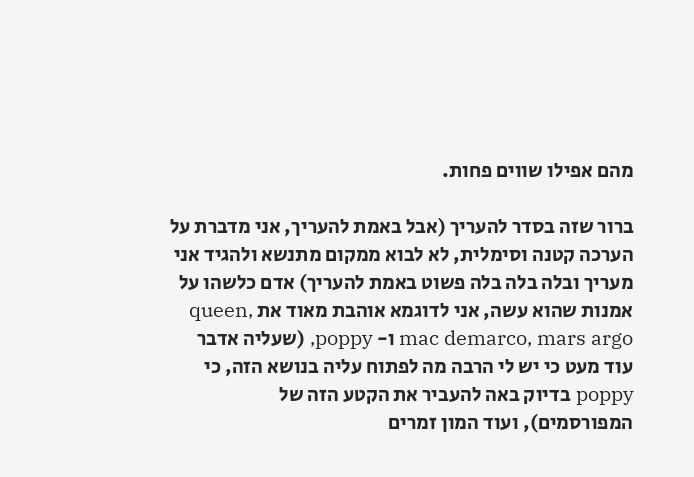מהם אפילו שווים פחות.

ברור שזה בסדר להעריך (אבל באמת להעריך, אני מדברת על הערכה קטנה וסימלית, לא לבוא ממקום מתנשא ולהגיד אני מעריך ובלה בלה בלה פשוט באמת להעריך) אדם כלשהו על אמנות שהוא עשה, אני לדוגמא אוהבת מאוד את queen, mac demarco, mars argo ו- poppy, (שעליה אדבר עוד מעט כי יש לי הרבה מה לפתוח עליה בנושא הזה, כי poppy בדיוק באה להעביר את הקטע הזה של המפורסמים), ועוד המון זמרים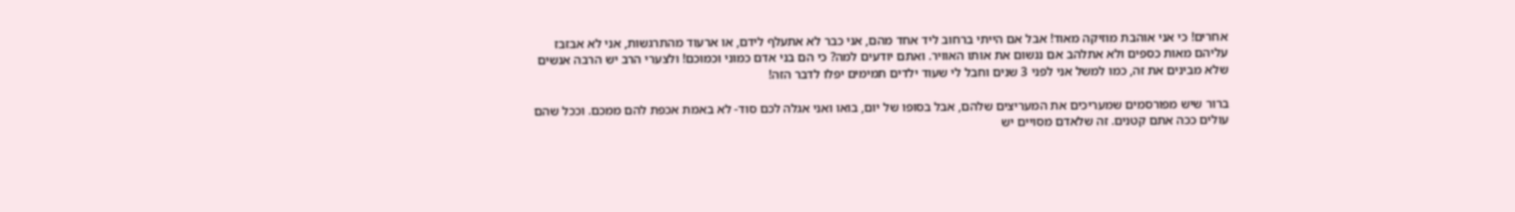אחרים! כי אני אוהבת מוזיקה מאוד! אבל אם הייתי ברחוב ליד אחד מהם, אני כבר לא אתעלף לידם, או ארעוד מהתרגשות, אני לא אבזבז עליהם מאות כספים ולא אתלהב אם ננשום את אותו האוויר. ואתם יודעים למה? כי הם בני אדם כמוני וכמוכם! ולצערי הרב יש הרבה אנשים שלא מבינים את זה, כמו למשל אני לפני 3 שנים וחבל לי שעוד ילדים תמימים יפלו לדבר הזה!

ברור שיש מפורסמים שמעריכים את המעריצים שלהם, אבל בסופו של יום, בואו ואני אגלה לכם סוד- לא באמת אכפת להם ממכם. וככל שהם עולים ככה אתם קטנים. זה שלאדם מסויים יש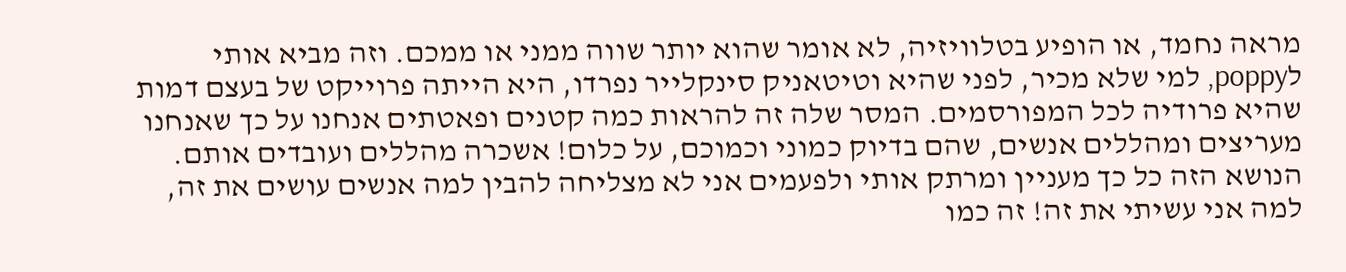מראה נחמד, או הופיע בטלוויזיה, לא אומר שהוא יותר שווה ממני או ממכם. וזה מביא אותי לpoppy, למי שלא מכיר, לפני שהיא וטיטאניק סינקלייר נפרדו, היא הייתה פרוייקט של בעצם דמות שהיא פרודיה לכל המפורסמים. המסר שלה זה להראות כמה קטנים ופאטתים אנחנו על כך שאנחנו מעריצים ומהללים אנשים, שהם בדיוק כמוני וכמוכם, על כלום! אשכרה מהללים ועובדים אותם. הנושא הזה כל כך מעניין ומרתק אותי ולפעמים אני לא מצליחה להבין למה אנשים עושים את זה, למה אני עשיתי את זה! זה כמו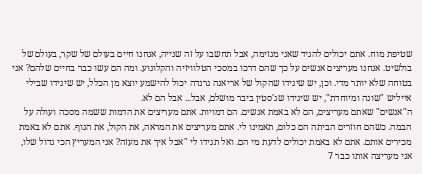שטיפת מוח. אתם יכולים להגיד שאני מגזימה, אבל תחשבו על זה שנייה, אנחנו חיים בעולם של שקר, בעולם של בולשיט. אנחנו מעריצים אנשים על כך שהם דרכו במסכי הטלוויזיה והקלונוע. ומה הם עשו כבר בחיים שלהם? אני בטוחה שלא יותר מדי. וכן, יש שיגידו שהקול של אריאנה גרנדה יכול להישמע יוצא מן הכלל, יש שיגידו שבילי אייליש "שונה ומיוחדת", יש שיגידו שג'סטין ביבר מושלם, אבל... אבל הם לא.
ה"אנשים" שאתם מעריצים, הם לא באמת אנשים. הם דמויות. אתם מעריצים את הדמות ששמה מסכה ועולה על הבמה. כשהם חוזרים הביתה הם כלום, תאמינו לי. אתם מעריצים את המראה, את הקול, את הגוף. אתם לא באמת מכירים אותם. אתם לא באמת יכולים לדעת מי הם. ואל תגידו לי "אבל איך את מעזה? אני המעריץ הכי גדול שלו, אני מעריצה אותו כבר 7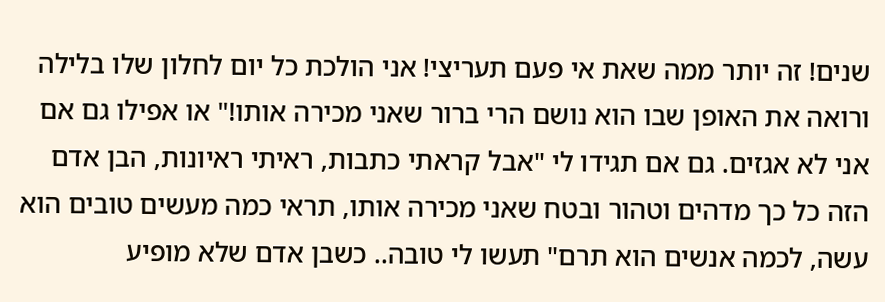שנים! זה יותר ממה שאת אי פעם תעריצי! אני הולכת כל יום לחלון שלו בלילה ורואה את האופן שבו הוא נושם הרי ברור שאני מכירה אותו!" או אפילו גם אם אני לא אגזים. גם אם תגידו לי "אבל קראתי כתבות, ראיתי ראיונות, הבן אדם הזה כל כך מדהים וטהור ובטח שאני מכירה אותו, תראי כמה מעשים טובים הוא עשה, לכמה אנשים הוא תרם" תעשו לי טובה.. כשבן אדם שלא מופיע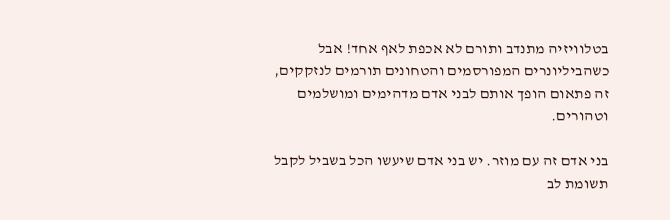בטלוויזיה מתנדב ותורם לא אכפת לאף אחד! אבל כשהביליונרים המפורסמים והטחונים תורמים לנזקקים, זה פתאום הופך אותם לבני אדם מדהימים ומושלמים וטהורים.

בני אדם זה עם מוזר. יש בני אדם שיעשו הכל בשביל לקבל תשומת לב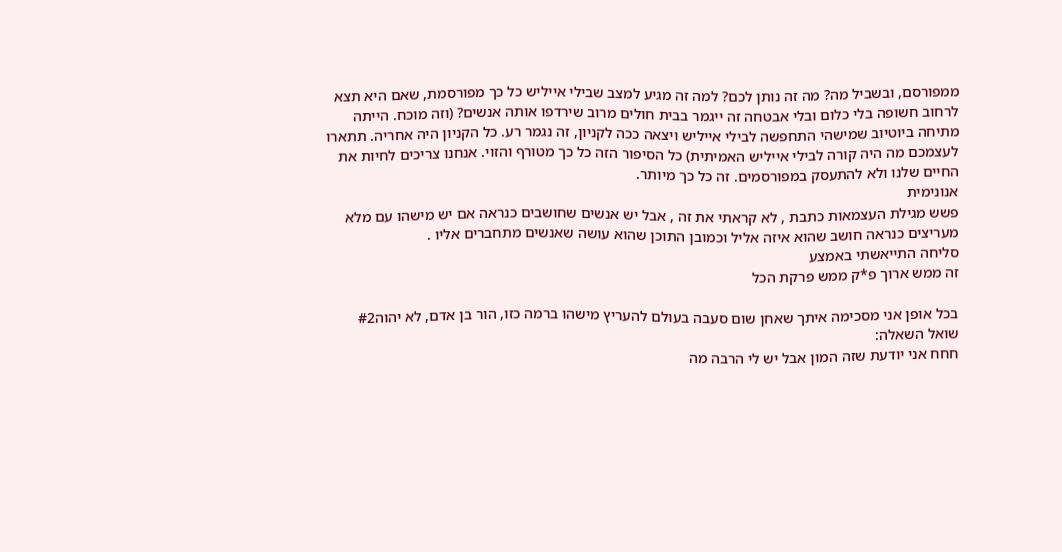ממפורסם, ובשביל מה? מה זה נותן לכם? למה זה מגיע למצב שבילי אייליש כל כך מפורסמת, שאם היא תצא לרחוב חשופה בלי כלום ובלי אבטחה זה ייגמר בבית חולים מרוב שירדפו אותה אנשים? (וזה מוכח. הייתה מתיחה ביוטיוב שמישהי התחפשה לבילי אייליש ויצאה ככה לקניון, זה נגמר רע. כל הקניון היה אחריה. תתארו לעצמכם מה היה קורה לבילי אייליש האמיתית) כל הסיפור הזה כל כך מטורף והזוי. אנחנו צריכים לחיות את החיים שלנו ולא להתעסק במפורסמים. זה כל כך מיותר.
אנונימית
פשש מגילת העצמאות כתבת , לא קראתי את זה , אבל יש אנשים שחושבים כנראה אם יש מישהו עם מלא מעריצים כנראה חושב שהוא איזה אליל וכמובן התוכן שהוא עושה שאנשים מתחברים אליו .
סליחה התייאשתי באמצע
זה ממש ארוך פ*ק ממש פרקת הכל

בכל אופן אני מסכימה איתך שאחן שום סעבה בעולם להעריץ מישהו ברמה כזו, הור בן אדם, לא יהוה#2
שואל השאלה:
חחח אני יודעת שזה המון אבל יש לי הרבה מה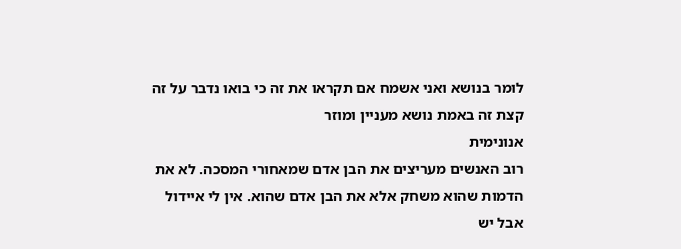לומר בנושא ואני אשמח אם תקראו את זה כי בואו נדבר על זה קצת זה באמת נושא מעניין ומוזר
אנונימית
רוב האנשים מעריצים את הבן אדם שמאחורי המסכה. לא את הדמות שהוא משחק אלא את הבן אדם שהוא. אין לי איידול אבל יש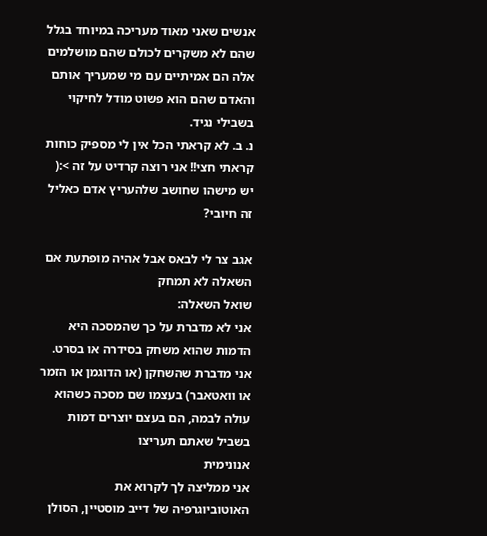אנשים שאני מאוד מעריכה במיוחד בגלל שהם לא משקרים לכולם שהם מושלמים אלה הם אמיתיים עם מי שמעריך אותם והאדם שהם הוא פשוט מודל לחיקוי בשבילי נגיד.
נ. ב. לא קראתי הכל אין לי מספיק כוחות
קראתי חצי!! אני רוצה קרדיט על זה >:(
יש מישהו שחושב שלהעריץ אדם כאליל זה חיובי?

אגב צר לי לבאס אבל אהיה מופתעת אם השאלה לא תמחק
שואל השאלה:
אני לא מדברת על כך שהמסכה היא הדמות שהוא משחק בסידרה או בסרט. אני מדברת שהשחקן (או הדוגמן או הזמר או וואטאבר) בעצמו שם מסכה כשהוא עולה לבמה, הם בעצם יוצרים דמות בשביל שאתם תעריצו
אנונימית
אני ממליצה לך לקרוא את האוטוביוגרפיה של דייב מוסטיין, הסולן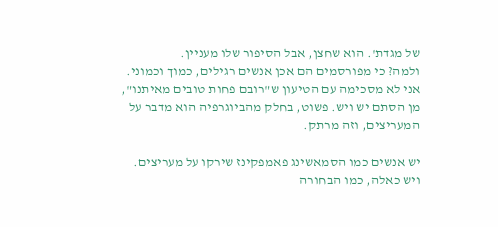של מגדת'. הוא שחצן, אבל הסיפור שלו מעניין.
ולמה? כי מפורסמים הם אכן אנשים רגילים, כמוך וכמוני. אני לא מסכימה עם הטיעון ש"רובם פחות טובים מאיתנו", מן הסתם יש ויש. פשוט, בחלק מהביוגרפיה הוא מדבר על המעריצים, וזה מרתק.

יש אנשים כמו הסמאשינג פאמפקינז שירקו על מעריצים. ויש כאלה, כמו הבחורה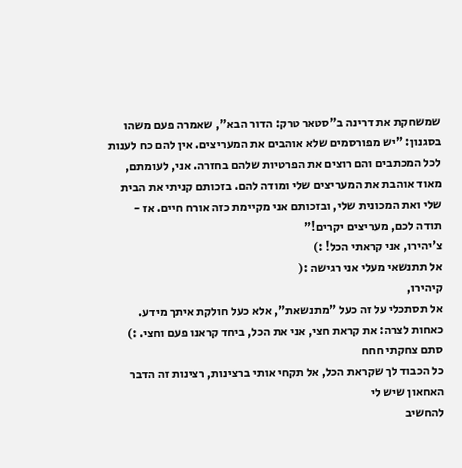שמשחקת את דרינה ב"סטאר טרק: הדור הבא", שאמרה פעם משהו בסגנון: "יש מפורסמים שלא אוהבים את המעריצים. אין להם כח לענות לכל המכתבים והם רוצים את הפרטיות שלהם בחזרה. אני, לעומתם, מאוד אוהבת את המעריצים שלי ומודה להם. בזכותם קניתי את הבית שלי ואת המכונית שלי, ובזכותם אני מקיימת כזה אורח חיים. אז - תודה לכם, מעריצים יקרים!"
צ'יהירו, אני קראתי הכל! :)
אל תתנשאי מעלי אני רגישה :(
קיהירו,
אל תסתכלי על זה כעל "מתנשאת", אלא כעל חולקת איתך מידע. כאחות לצרה: את קראת חצי, אני את הכל, ביחד קראנו פעם וחצי. :)
סתם צחקתי חחח
כל הכבוד לך שקראת הכל, אל תקחי אותי ברצינות, רצינות זה הדבר האחאון שיש לי
להחשיב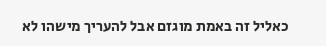כאליל זה באמת מוגזם אבל להעריך מישהו לא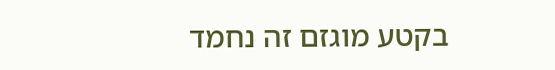בקטע מוגזם זה נחמד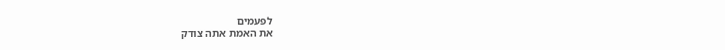לפעמים
את האמת אתה צודק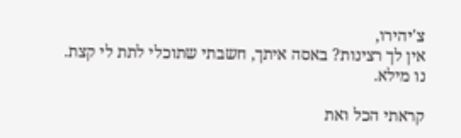צ'יהירו,
אין לך רצינות? באסה איתך, חשבתי שתוכלי לתת לי קצת. נו מילא.

קראתי הכל ואת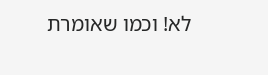לא! וכמו שאומרת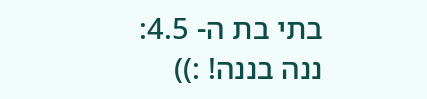בתי בת ה- 4.5: ננה בננה! :))